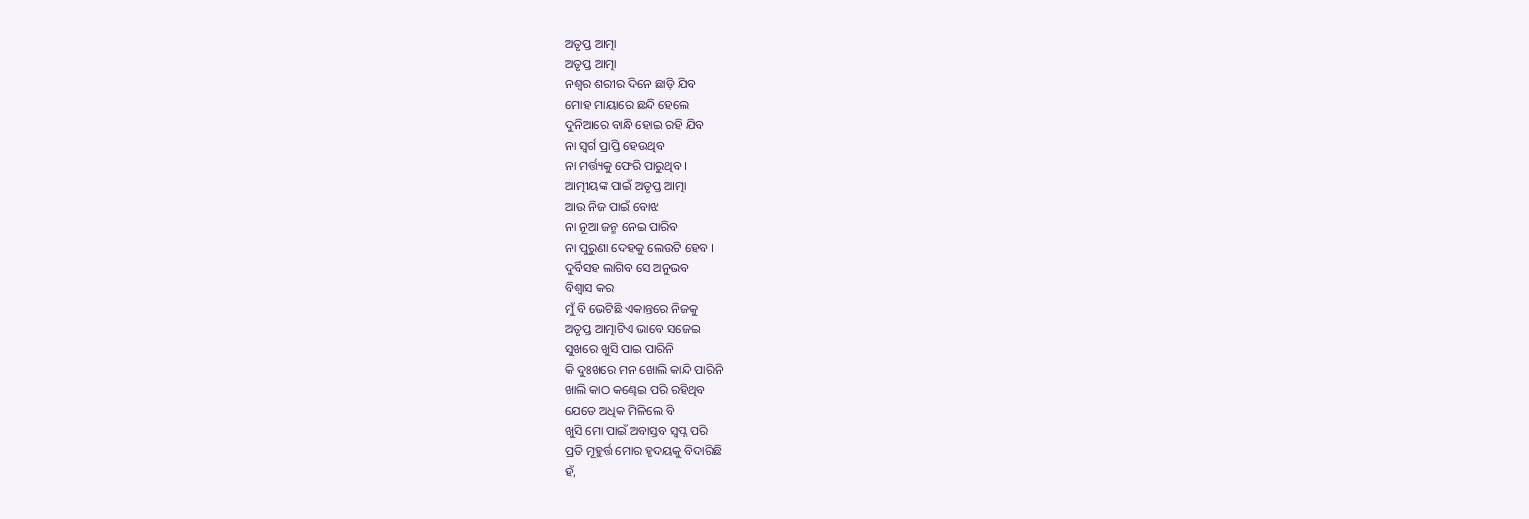ଅତୃପ୍ତ ଆତ୍ମା
ଅତୃପ୍ତ ଆତ୍ମା
ନଶ୍ୱର ଶରୀର ଦିନେ ଛାଡ଼ି ଯିବ
ମୋହ ମାୟାରେ ଛନ୍ଦି ହେଲେ
ଦୁନିଆରେ ବାନ୍ଧି ହୋଇ ରହି ଯିବ
ନା ସ୍ୱର୍ଗ ପ୍ରାପ୍ତି ହେଉଥିବ
ନା ମର୍ତ୍ତ୍ୟକୁ ଫେରି ପାରୁଥିବ ।
ଆତ୍ମୀୟଙ୍କ ପାଇଁ ଅତୃପ୍ତ ଆତ୍ମା
ଆଉ ନିଜ ପାଇଁ ବୋଝ
ନା ନୂଆ ଜନ୍ମ ନେଇ ପାରିବ
ନା ପୁରୁଣା ଦେହକୁ ଲେଉଟି ହେବ ।
ଦୁର୍ବିସହ ଲାଗିବ ସେ ଅନୁଭବ
ବିଶ୍ୱାସ କର
ମୁଁ ବି ଭେଟିଛି ଏକାନ୍ତରେ ନିଜକୁ
ଅତୃପ୍ତ ଆତ୍ମାଟିଏ ଭାବେ ସଜେଇ
ସୁଖରେ ଖୁସି ପାଇ ପାରିନି
କି ଦୁଃଖରେ ମନ ଖୋଲି କାନ୍ଦି ପାରିନି
ଖାଲି କାଠ କଣ୍ଢେଇ ପରି ରହିଥିବ
ଯେତେ ଅଧିକ ମିଳିଲେ ବି
ଖୁସି ମୋ ପାଇଁ ଅବାସ୍ତବ ସ୍ୱପ୍ନ ପରି
ପ୍ରତି ମୂହୁର୍ତ୍ତ ମୋର ହୃଦୟକୁ ବିଦାରିଛି
ହଁ,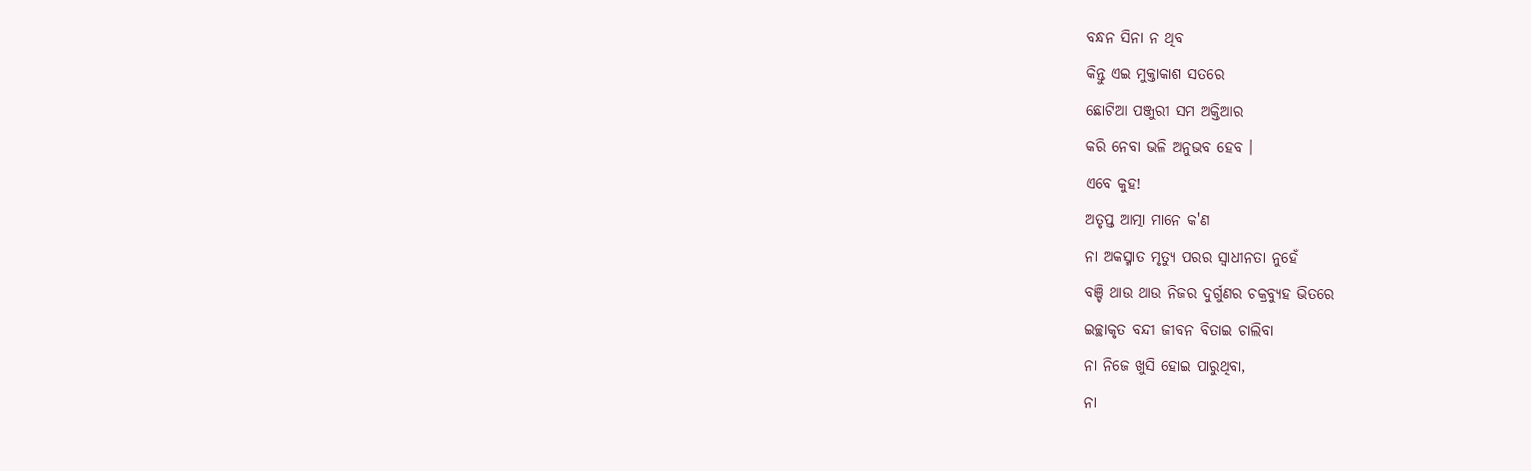ବନ୍ଧନ ସିନା ନ ଥିବ
କିନ୍ତୁ ଏଇ ମୁକ୍ତାକାଶ ସତରେ
ଛୋଟିଆ ପଞ୍ଜୁରୀ ସମ ଅକ୍ତିଆର
କରି ନେବା ଭଳି ଅନୁଭବ ହେବ ।
ଏବେ କୁହ!
ଅତୃପ୍ତ ଆତ୍ମା ମାନେ କ'ଣ
ନା ଅକସ୍ମାତ ମୃତ୍ୟୁ ପରର ସ୍ୱାଧୀନତା ନୁହେଁ
ବଞ୍ଚି ଥାଉ ଥାଉ ନିଜର ଦୁର୍ଗୁଣର ଚକ୍ରବ୍ୟୁହ ଭିତରେ
ଇଚ୍ଛାକୃତ ବନ୍ଦୀ ଜୀବନ ବିତାଇ ଚାଲିବା
ନା ନିଜେ ଖୁସି ହୋଇ ପାରୁଥିବା,
ନା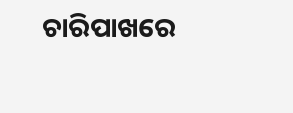ଚାରିପାଖରେ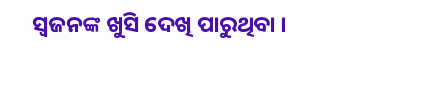ସ୍ୱଜନଙ୍କ ଖୁସି ଦେଖି ପାରୁଥିବା ।